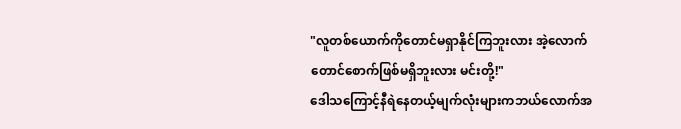"လူတစ်ယောက်ကိုတောင်မရှာနိုင်ကြဘူးလား အဲ့လောက်တောင်စောက်ဖြစ်မရှိဘူးလား မင်းတို့!"
ဒေါသကြောင့်နီရဲနေတယ့်မျက်လုံးများကဘယ်လောက်အ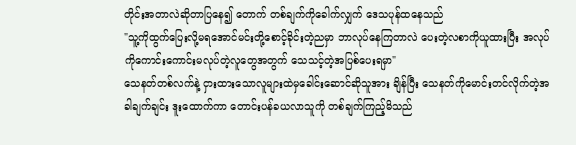တိုင်းအတာလဲဆိုတာပြနေ၍ တောက် တစ်ချက်ကိုခေါက်လျှက် ဒေသပုန်ထနေသည်
"သူ့ကိုထွက်ပြေးလို့မရအောင်မင်းတို့စောင့်ခိုင်းတဲ့ညမှာ ဘာလုပ်နေကြတာလဲ ပေးတဲ့လစာကိုယူထားပြီး အလုပ်ကိုကောင်းကောင်းမလုပ်တဲ့လူတွေအတွက် သေသင့်တဲ့အပြစ်ပေးရမှာ"
သေနတ်တစ်လက်နဲ့ ငှားထားသောလူများထဲမှခေါင်းဆောင်ဆိုသူအား ချိန်ပြီး သေနတ်ကိုမောင်းတင်လိုက်တဲ့အခါချက်ချင်း ဒူးထောက်ကာ တောင်းပန်ခယလာသူကို တစ်ချက်ကြည့်မိသည်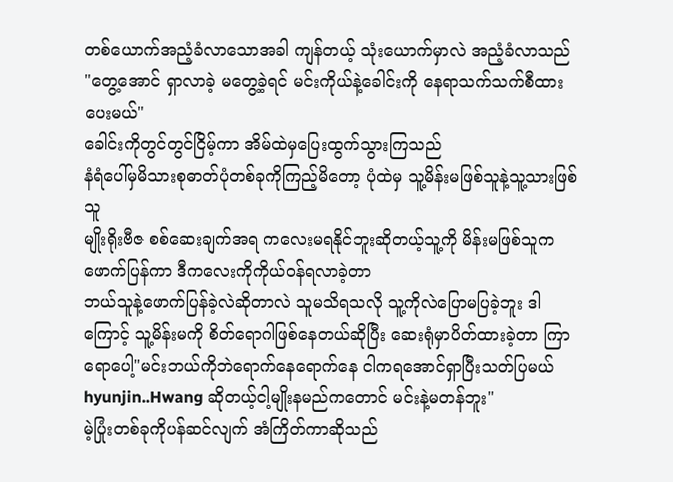တစ်ယောက်အညံ့ခံလာသောအခါ ကျန်တယ့် သုံးယောက်မှာလဲ အညံ့ခံလာသည်
"တွေ့အောင် ရှာလာခဲ့ မတွေ့ခဲ့ရင် မင်းကိုယ်နဲ့ခေါင်းကို နေရာသက်သက်စီထားပေးမယ်"
ခေါင်းကိုတွင်တွင်ငြိမ့်ကာ အိမ်ထဲမှပြေးထွက်သွားကြသည်
နံရံပေါ်မှမိသားစုဓာတ်ပုံတစ်ခုကိုကြည့်မိတော့ ပုံထဲမှ သူ့မိန်းမဖြစ်သူနဲ့သူ့သားဖြစ်သူ
မျိုးရိုးဗီဇ စစ်ဆေးချက်အရ ကလေးမရနိုင်ဘူးဆိုတယ့်သူ့ကို မိန်းမဖြစ်သူကဖောက်ပြန်ကာ ဒီကလေးကိုကိုယ်ဝန်ရလာခဲ့တာ
ဘယ်သူနဲ့ဖောက်ပြန်ခဲ့လဲဆိုတာလဲ သူမသိရသလို သူ့ကိုလဲပြောမပြခဲ့ဘူး ဒါကြောင့် သူ့မိန်းမကို စိတ်ရောဂါဖြစ်နေတယ်ဆိုပြီး ဆေးရုံမှာပိတ်ထားခဲ့တာ ကြာရောပေါ့"မင်းဘယ်ကိုဘဲရောက်နေရောက်နေ ငါကရအောင်ရှာပြီးသတ်ပြမယ် hyunjin..Hwang ဆိုတယ့်ငါ့မျိုးနမည်ကတောင် မင်းနဲ့မတန်ဘူး"
မဲ့ပြုံးတစ်ခုကိုပန်ဆင်လျက် အံကြိတ်ကာဆိုသည်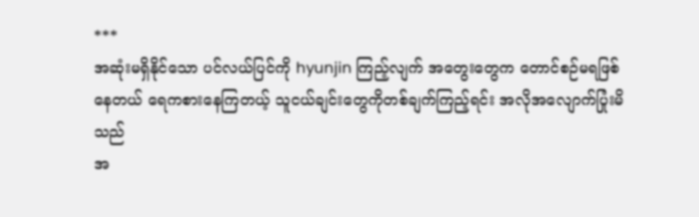***
အဆုံးမရှိနိုင်သော ပင်လယ်ပြင်ကို hyunjin ကြည့်လျက် အတွေးတွေက တောင်စဉ်မရဖြစ်နေတယ် ရေကစားနေကြတယ့် သူငယ်ချင်းတွေကိုတစ်ချက်ကြည့်ရင်း အလိုအလျောက်ပြုံးမိသည်
အ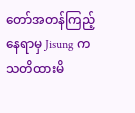တော်အတန်ကြည့်နေရာမှ Jisung ကသတိထားမိ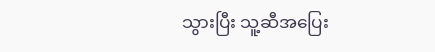သွားပြီး သူ့ဆီအပြေး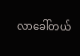လာခေါ်တယ်